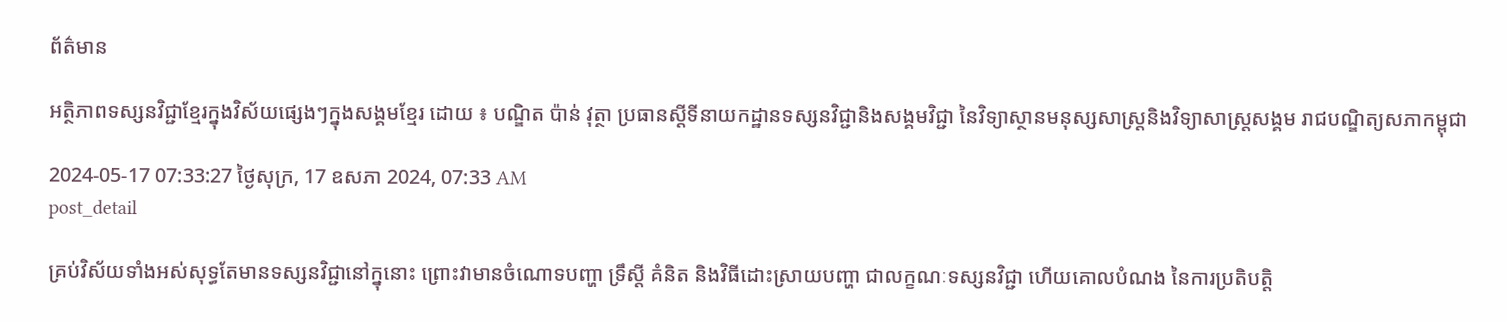ព័ត៌មាន

អត្ថិភាពទស្សនវិជ្ជាខ្មែរក្នុងវិស័យផ្សេងៗក្នុងសង្គមខ្មែរ ដោយ ៖ បណ្ឌិត ប៉ាន់ វុត្ថា ប្រធានស្ដីទីនាយកដ្ឋានទស្សនវិជ្ជានិងសង្គមវិជ្ជា នៃវិទ្យាស្ថានមនុស្សសាស្រ្តនិងវិទ្យាសាស្រ្តសង្គម រាជបណ្ឌិត្យសភាកម្ពុជា

2024-05-17 07:33:27 ថ្ងៃសុក្រ, 17 ឧសភា 2024, 07:33 AM
post_detail

គ្រប់វិស័យទាំងអស់សុទ្ធតែមានទស្សនវិជ្ជានៅក្នុនោះ ព្រោះវាមានចំណោទបញ្ហា ទ្រឹស្តី គំនិត និងវិធីដោះស្រាយបញ្ហា ជាលក្ខណៈទស្សនវិជ្ជា ហើយគោលបំណង នៃការប្រតិបត្តិ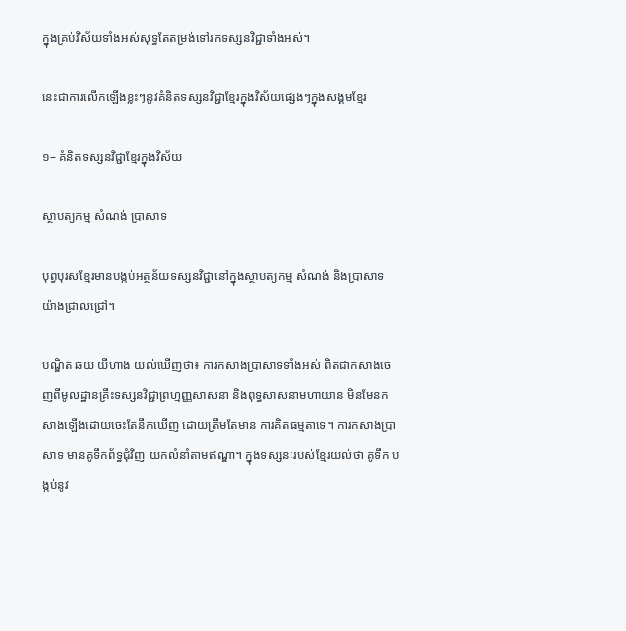ក្នុងគ្រប់វិស័យទាំងអស់សុទ្ធតែតម្រង់ទៅរកទស្សនវិជ្ជាទាំងអស់។

នេះជាការលើកឡើងខ្លះៗនូវគំនិតទស្សនវិជ្ជាខ្មែរក្នុងវិស័យផ្សេងៗក្នុងសង្គមខ្មែរ

១– គំនិតទស្សនវិជ្ជាខ្មែរក្នុងវិស័យ

ស្ថាបត្យកម្ម សំណង់ ប្រាសាទ

បុព្វបុរសខ្មែរមានបង្កប់អត្ថន័យទស្សនវិជ្ជានៅក្នុងស្ថាបត្យកម្ម សំណង់ និងប្រាសាទ យ៉ាងជ្រាលជ្រៅ។

បណ្ឌិត ឆយ យីហាង យល់ឃើញថា៖ ការកសាងប្រាសាទទាំងអស់ ពិតជាកសាងចេញពីមូលដ្ឋានគ្រឹះទស្សនវិជ្ជាព្រហ្មញ្ញសាសនា និងពុទ្ធសាសនាមហាយាន មិនមែនកសាងឡើងដោយចេះតែនឹកឃើញ ដោយត្រឹមតែមាន ការគិតធម្មតាទេ។ ការកសាងប្រាសាទ មានគូទឹកព័ទ្ធជុំវិញ យកលំនាំតាមឥណ្ឌា។ ក្នុងទស្សនៈរបស់ខ្មែរយល់ថា គូទឹក បង្កប់នូវ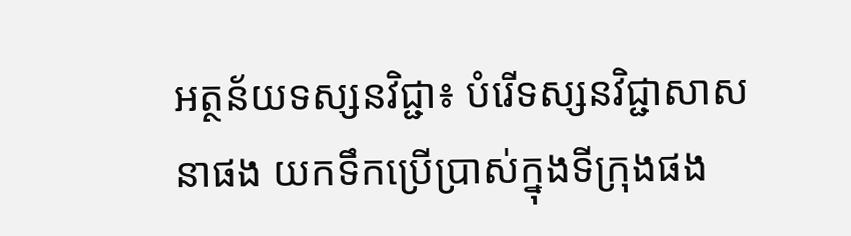អត្ថន័យទស្សនវិជ្ជា៖ បំរើទស្សនវិជ្ជាសាសនាផង យកទឹកប្រើប្រាស់ក្នុងទីក្រុងផង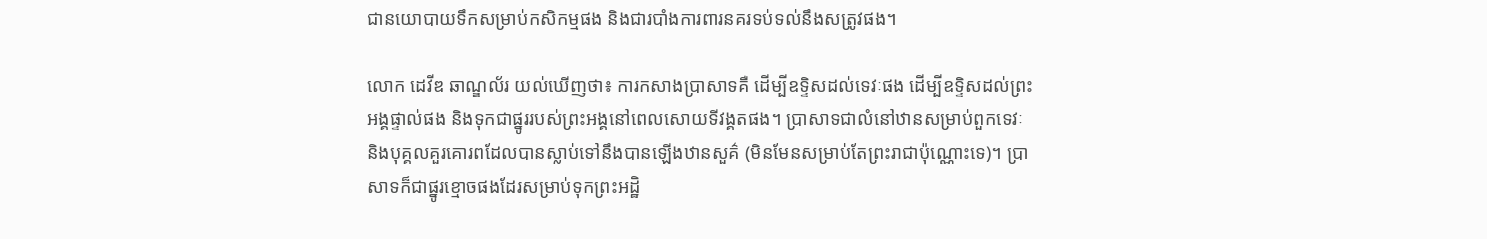ជានយោបាយទឹកសម្រាប់កសិកម្មផង និងជារបាំងការពារនគរទប់ទល់នឹងសត្រូវផង។

លោក ដេវីឌ ឆាណ្ឌល័រ យល់ឃើញថា៖ ការកសាងប្រាសាទគឺ ដើម្បីឧទ្ទិសដល់ទេវៈផង ដើម្បីឧទ្ទិសដល់ព្រះអង្គផ្ទាល់ផង និងទុកជាផ្នូររបស់ព្រះអង្គនៅពេលសោយទីវង្គតផង។ ប្រាសាទជាលំនៅឋានសម្រាប់ពួកទេវៈ និងបុគ្គលគួរគោរពដែលបានស្លាប់ទៅនឹងបានឡើងឋានសួគ៌ (មិនមែនសម្រាប់តែព្រះរាជាប៉ុណ្ណោះទេ)។ ប្រាសាទក៏ជាផ្នូរខ្មោចផងដែរសម្រាប់ទុកព្រះអដ្ឋិ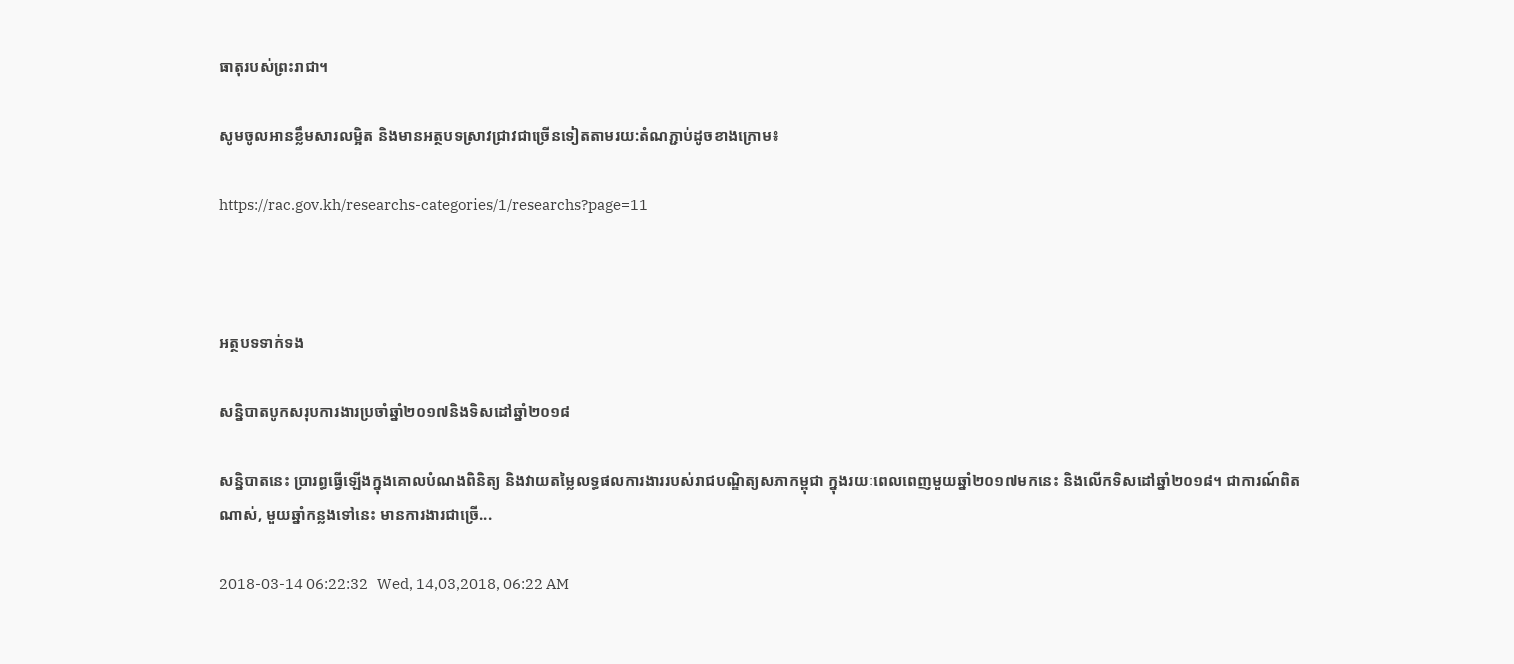ធាតុរបស់ព្រះរាជា។

សូមចូលអានខ្លឹមសារលម្អិត និងមានអត្ថបទស្រាវជ្រាវជាច្រើនទៀតតាមរយ:តំណភ្ជាប់ដូចខាងក្រោម៖

https://rac.gov.kh/researchs-categories/1/researchs?page=11



អត្ថបទទាក់ទង

សន្និបាតបូកសរុបការងារប្រចាំឆ្នាំ២០១៧និងទិសដៅឆ្នាំ២០១៨

សន្និបាតនេះ ប្រារព្ធធ្វើឡើងក្នុងគោលបំណងពិនិត្យ និងវាយតម្លៃលទ្ធផលការងាររបស់រាជបណ្ឌិត្យសភាកម្ពុជា ក្នុងរយៈពេលពេញមួយឆ្នាំ២០១៧មកនេះ និងលើកទិសដៅឆ្នាំ២០១៨។ ជាការណ៍ពិតណាស់, មួយឆ្នាំកន្លងទៅនេះ មានការងារជាច្រើ...

2018-03-14 06:22:32   Wed, 14,03,2018, 06:22 AM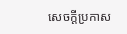សេចក្តីប្រកាស